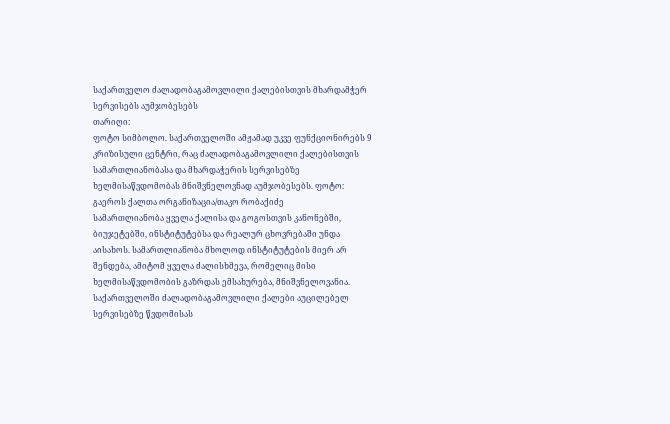საქართველო ძალადობაგამოვლილი ქალებისთვის მხარდამჭერ სერვისებს აუმჯობესებს
თარიღი:
ფოტო სიმბოლო. საქართველოში ამჟამად უკვე ფუნქციონირებს 9 კრიზისული ცენტრი, რაც ძალადობაგამოვლილი ქალებისთვის სამართლიანობასა და მხარდაჭერის სერვისებზე ხელმისაწვდომობას მნიშვნელოვნად აუმჯობესებს. ფოტო: გაეროს ქალთა ორგანიზაცია/თაკო რობაქიძე
სამართლიანობა ყველა ქალისა და გოგოსთვის კანონებში, ბიუჯეტებში, ინსტიტუტებსა და რეალურ ცხოვრებაში უნდა აისახოს. სამართლიანობა მხოლოდ ინსტიტუტების მიერ არ შენდება, ამიტომ ყველა ძალისხმევა, რომელიც მისი ხელმისაწვდომობის გაზრდას ემსახურება, მნიშვნელოვანია. საქართველოში ძალადობაგამოვლილი ქალები აუცილებელ სერვისებზე წვდომისას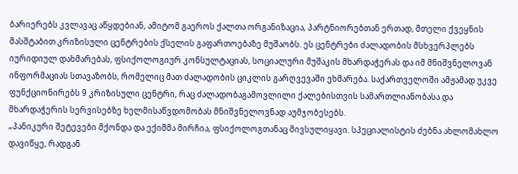ბარიერებს კვლავაც აწყდებიან, ამიტომ გაეროს ქალთა ორგანიზაცია, პარტნიორებთან ერთად, მთელი ქვეყნის მასშტაბით კრიზისული ცენტრების ქსელის გაფართოებაზე მუშაობს. ეს ცენტრები ძალადობის მსხვერპლებს იურიდიულ დახმარებას, ფსიქოლოგიურ კონსულტაციას, სოციალური მუშაკის მხარდაჭერას და იმ მნიშვნელოვან ინფორმაციას სთავაზობს, რომელიც მათ ძალადობის ციკლის გარღვევაში ეხმარება. საქართველოში ამჟამად უკვე ფუნქციონირებს 9 კრიზისული ცენტრი, რაც ძალადობაგამოვლილი ქალებისთვის სამართლიანობასა და მხარდაჭერის სერვისებზე ხელმისაწვდომობას მნიშვნელოვნად აუმჯობესებს.
„პანიკური შეტევები მქონდა და ექიმმა მირჩია, ფსიქოლოგთანაც მივსულიყავი. სპეციალისტის ძებნა ახლომახლო დავიწყე, რადგან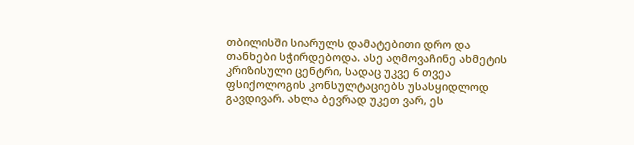თბილისში სიარულს დამატებითი დრო და თანხები სჭირდებოდა. ასე აღმოვაჩინე ახმეტის კრიზისული ცენტრი, სადაც უკვე 6 თვეა ფსიქოლოგის კონსულტაციებს უსასყიდლოდ გავდივარ. ახლა ბევრად უკეთ ვარ, ეს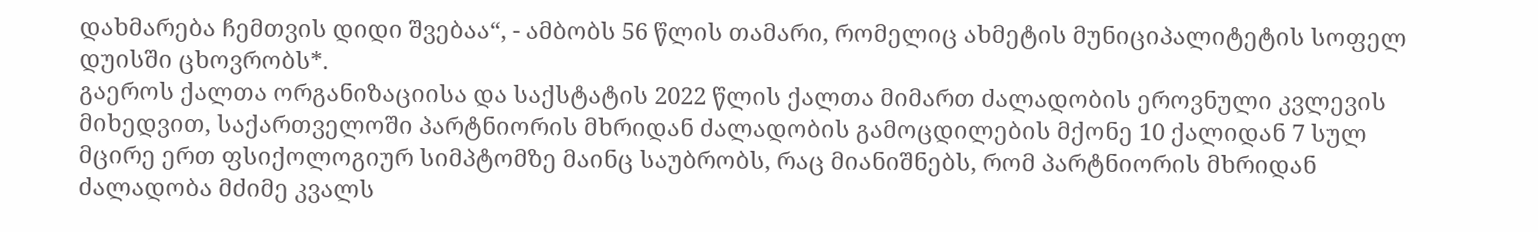დახმარება ჩემთვის დიდი შვებაა“, - ამბობს 56 წლის თამარი, რომელიც ახმეტის მუნიციპალიტეტის სოფელ დუისში ცხოვრობს*.
გაეროს ქალთა ორგანიზაციისა და საქსტატის 2022 წლის ქალთა მიმართ ძალადობის ეროვნული კვლევის მიხედვით, საქართველოში პარტნიორის მხრიდან ძალადობის გამოცდილების მქონე 10 ქალიდან 7 სულ მცირე ერთ ფსიქოლოგიურ სიმპტომზე მაინც საუბრობს, რაც მიანიშნებს, რომ პარტნიორის მხრიდან ძალადობა მძიმე კვალს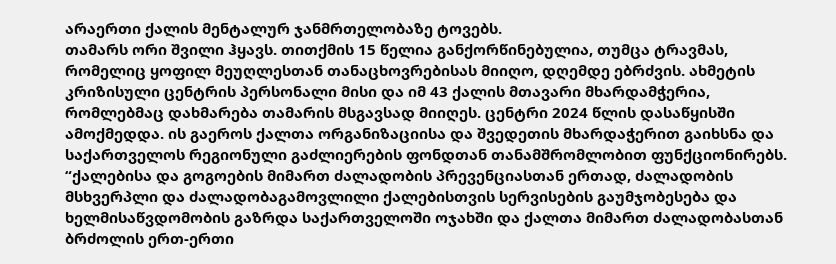არაერთი ქალის მენტალურ ჯანმრთელობაზე ტოვებს.
თამარს ორი შვილი ჰყავს. თითქმის 15 წელია განქორწინებულია, თუმცა ტრავმას, რომელიც ყოფილ მეუღლესთან თანაცხოვრებისას მიიღო, დღემდე ებრძვის. ახმეტის კრიზისული ცენტრის პერსონალი მისი და იმ 43 ქალის მთავარი მხარდამჭერია, რომლებმაც დახმარება თამარის მსგავსად მიიღეს. ცენტრი 2024 წლის დასაწყისში ამოქმედდა. ის გაეროს ქალთა ორგანიზაციისა და შვედეთის მხარდაჭერით გაიხსნა და საქართველოს რეგიონული გაძლიერების ფონდთან თანამშრომლობით ფუნქციონირებს.
“ქალებისა და გოგოების მიმართ ძალადობის პრევენციასთან ერთად, ძალადობის მსხვერპლი და ძალადობაგამოვლილი ქალებისთვის სერვისების გაუმჯობესება და ხელმისაწვდომობის გაზრდა საქართველოში ოჯახში და ქალთა მიმართ ძალადობასთან ბრძოლის ერთ-ერთი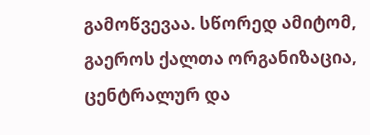გამოწვევაა. სწორედ ამიტომ, გაეროს ქალთა ორგანიზაცია, ცენტრალურ და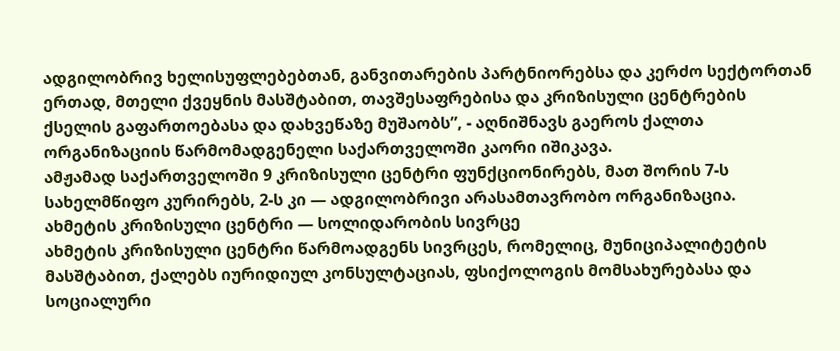ადგილობრივ ხელისუფლებებთან, განვითარების პარტნიორებსა და კერძო სექტორთან ერთად, მთელი ქვეყნის მასშტაბით, თავშესაფრებისა და კრიზისული ცენტრების ქსელის გაფართოებასა და დახვეწაზე მუშაობს”, - აღნიშნავს გაეროს ქალთა ორგანიზაციის წარმომადგენელი საქართველოში კაორი იშიკავა.
ამჟამად საქართველოში 9 კრიზისული ცენტრი ფუნქციონირებს, მათ შორის 7-ს სახელმწიფო კურირებს, 2-ს კი — ადგილობრივი არასამთავრობო ორგანიზაცია.
ახმეტის კრიზისული ცენტრი — სოლიდარობის სივრცე
ახმეტის კრიზისული ცენტრი წარმოადგენს სივრცეს, რომელიც, მუნიციპალიტეტის მასშტაბით, ქალებს იურიდიულ კონსულტაციას, ფსიქოლოგის მომსახურებასა და სოციალური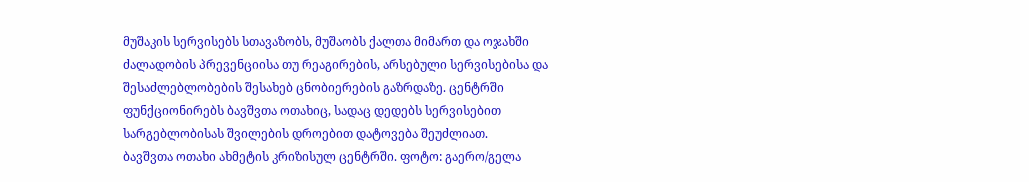მუშაკის სერვისებს სთავაზობს, მუშაობს ქალთა მიმართ და ოჯახში ძალადობის პრევენციისა თუ რეაგირების, არსებული სერვისებისა და შესაძლებლობების შესახებ ცნობიერების გაზრდაზე. ცენტრში ფუნქციონირებს ბავშვთა ოთახიც, სადაც დედებს სერვისებით სარგებლობისას შვილების დროებით დატოვება შეუძლიათ.
ბავშვთა ოთახი ახმეტის კრიზისულ ცენტრში. ფოტო: გაერო/გელა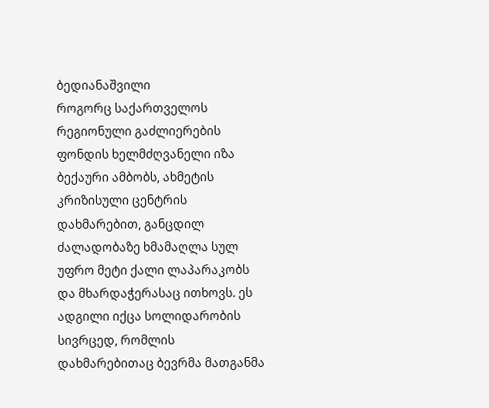ბედიანაშვილი
როგორც საქართველოს რეგიონული გაძლიერების ფონდის ხელმძღვანელი იზა ბექაური ამბობს, ახმეტის კრიზისული ცენტრის დახმარებით, განცდილ ძალადობაზე ხმამაღლა სულ უფრო მეტი ქალი ლაპარაკობს და მხარდაჭერასაც ითხოვს. ეს ადგილი იქცა სოლიდარობის სივრცედ, რომლის დახმარებითაც ბევრმა მათგანმა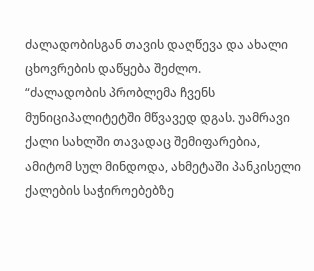ძალადობისგან თავის დაღწევა და ახალი ცხოვრების დაწყება შეძლო.
“ძალადობის პრობლემა ჩვენს მუნიციპალიტეტში მწვავედ დგას. უამრავი ქალი სახლში თავადაც შემიფარებია, ამიტომ სულ მინდოდა, ახმეტაში პანკისელი ქალების საჭიროებებზე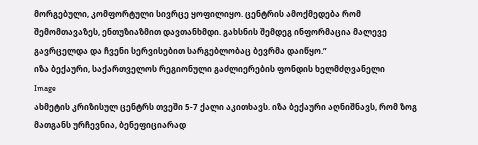მორგებული, კომფორტული სივრცე ყოფილიყო. ცენტრის ამოქმედება რომ შემომთავაზეს, ენთუზიაზმით დავთანხმდი. გახსნის შემდეგ ინფორმაცია მალევე გავრცელდა და ჩვენი სერვისებით სარგებლობაც ბევრმა დაიწყო.”
იზა ბექაური, საქართველოს რეგიონული გაძლიერების ფონდის ხელმძღვანელი
Image
ახმეტის კრიზისულ ცენტრს თვეში 5-7 ქალი აკითხავს. იზა ბექაური აღნიშნავს, რომ ზოგ მათგანს ურჩევნია, ბენეფიციარად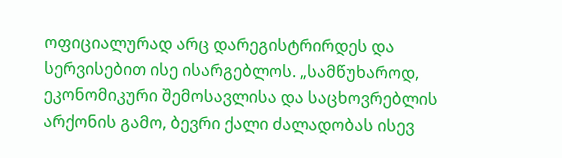ოფიციალურად არც დარეგისტრირდეს და სერვისებით ისე ისარგებლოს. „სამწუხაროდ, ეკონომიკური შემოსავლისა და საცხოვრებლის არქონის გამო, ბევრი ქალი ძალადობას ისევ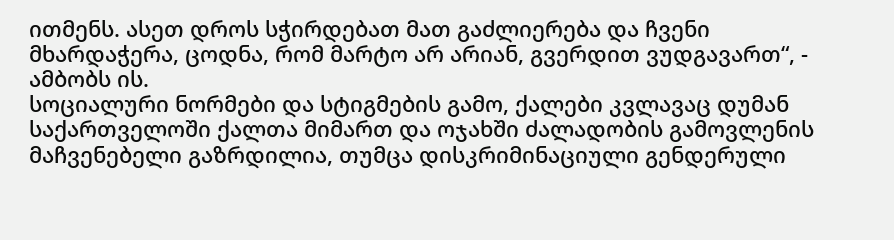ითმენს. ასეთ დროს სჭირდებათ მათ გაძლიერება და ჩვენი მხარდაჭერა, ცოდნა, რომ მარტო არ არიან, გვერდით ვუდგავართ“, - ამბობს ის.
სოციალური ნორმები და სტიგმების გამო, ქალები კვლავაც დუმან
საქართველოში ქალთა მიმართ და ოჯახში ძალადობის გამოვლენის მაჩვენებელი გაზრდილია, თუმცა დისკრიმინაციული გენდერული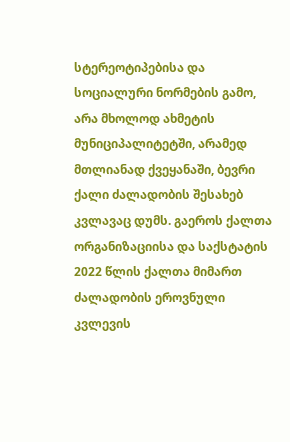სტერეოტიპებისა და სოციალური ნორმების გამო, არა მხოლოდ ახმეტის მუნიციპალიტეტში, არამედ მთლიანად ქვეყანაში, ბევრი ქალი ძალადობის შესახებ კვლავაც დუმს. გაეროს ქალთა ორგანიზაციისა და საქსტატის 2022 წლის ქალთა მიმართ ძალადობის ეროვნული კვლევის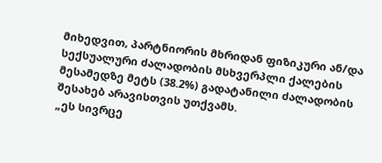მიხედვით, პარტნიორის მხრიდან ფიზიკური ან/და სექსუალური ძალადობის მსხვერპლი ქალების მესამედზე მეტს (38.2%) გადატანილი ძალადობის შესახებ არავისთვის უთქვამს.
„ეს სივრცე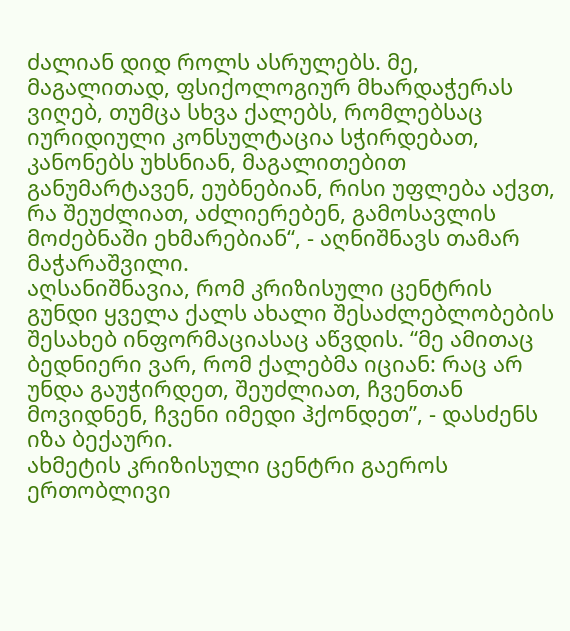ძალიან დიდ როლს ასრულებს. მე, მაგალითად, ფსიქოლოგიურ მხარდაჭერას ვიღებ, თუმცა სხვა ქალებს, რომლებსაც იურიდიული კონსულტაცია სჭირდებათ, კანონებს უხსნიან, მაგალითებით განუმარტავენ, ეუბნებიან, რისი უფლება აქვთ, რა შეუძლიათ, აძლიერებენ, გამოსავლის მოძებნაში ეხმარებიან“, - აღნიშნავს თამარ მაჭარაშვილი.
აღსანიშნავია, რომ კრიზისული ცენტრის გუნდი ყველა ქალს ახალი შესაძლებლობების შესახებ ინფორმაციასაც აწვდის. “მე ამითაც ბედნიერი ვარ, რომ ქალებმა იციან: რაც არ უნდა გაუჭირდეთ, შეუძლიათ, ჩვენთან მოვიდნენ, ჩვენი იმედი ჰქონდეთ”, - დასძენს იზა ბექაური.
ახმეტის კრიზისული ცენტრი გაეროს ერთობლივი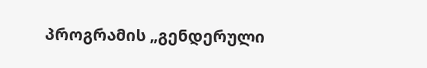პროგრამის „გენდერული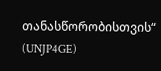თანასწორობისთვის“ (UNJP4GE)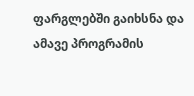ფარგლებში გაიხსნა და ამავე პროგრამის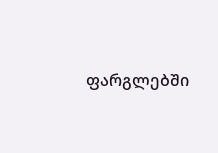ფარგლებში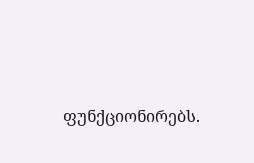ფუნქციონირებს.